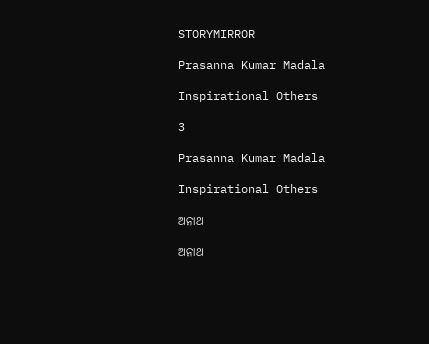STORYMIRROR

Prasanna Kumar Madala

Inspirational Others

3

Prasanna Kumar Madala

Inspirational Others

ଅନାଥ

ଅନାଥ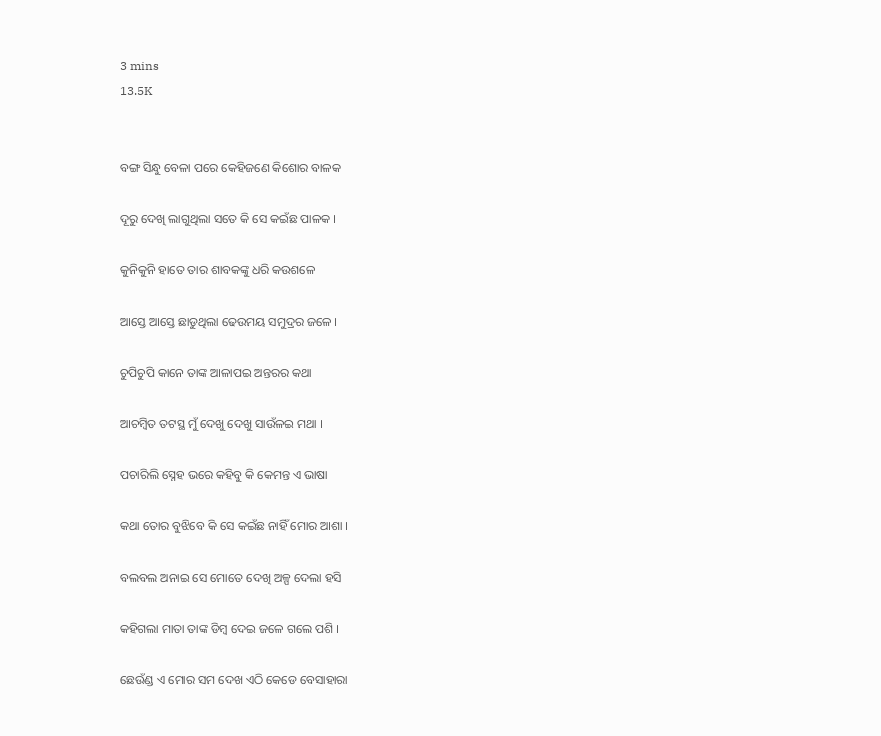3 mins
13.5K


ବଙ୍ଗ ସିନ୍ଧୁ ବେଳା ପରେ କେହିଜଣେ କିଶୋର ବାଳକ

ଦୂରୁ ଦେଖି ଲାଗୁଥିଲା ସତେ କି ସେ କଇଁଛ ପାଳକ ।

କୁନିକୁନି ହାତେ ତାର ଶାବକଙ୍କୁ ଧରି କଉଶଳେ

ଆସ୍ତେ ଆସ୍ତେ ଛାଡୁଥିଲା ଢେଉମୟ ସମୁଦ୍ରର ଜଳେ ।

ଚୁପିଚୁପି କାନେ ତାଙ୍କ ଆଳାପଇ ଅନ୍ତରର କଥା

ଆଚମ୍ବିତ ତଟସ୍ଥ ମୁଁ ଦେଖୁ ଦେଖୁ ସାଉଁଳଇ ମଥା ।

ପଚାରିଲି ସ୍ନେହ ଭରେ କହିବୁ କି କେମନ୍ତ ଏ ଭାଷା

କଥା ତୋର ବୁଝିବେ କି ସେ କଇଁଛ ନାହିଁ ମୋର ଆଶା ।

ବଲବଲ ଅନାଇ ସେ ମୋତେ ଦେଖି ଅଳ୍ପ ଦେଲା ହସି

କହିଗଲା ମାତା ତାଙ୍କ ଡିମ୍ବ ଦେଇ ଜଳେ ଗଲେ ପଶି ।

ଛେଉଁଣ୍ଡ ଏ ମୋର ସମ ଦେଖ ଏଠି କେଡେ ବେସାହାରା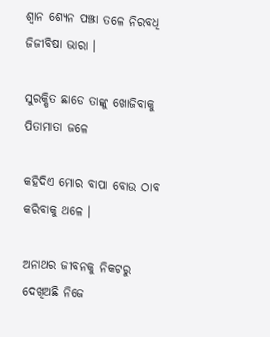ଶ୍ଵାନ ଶ୍ୟେନ ପଞ୍ଝା ତଳେ ନିରବଧି ଜିଜୀବିଷା ଭାରା ।

ସୁରକ୍ଷିତ ଛାଡେ ତାଙ୍କୁ ଖୋଜିବାକୁ ପିତାମାତା ଜଳେ

କହିଦିଏ ମୋର ବାପା ବୋଉ ଠାବ କରିବାକୁ ଥଳେ ।

ଅନାଥର ଜୀବନକୁ ନିକଟରୁ ଦେଖିଅଛି ନିଜେ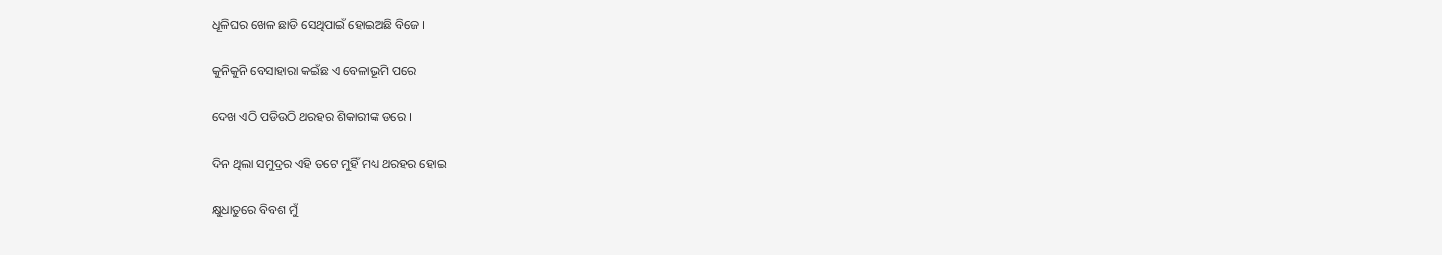ଧୂଳିଘର ଖେଳ ଛାଡି ସେଥିପାଇଁ ହୋଇଅଛି ବିଜେ ।

କୁନିକୁନି ବେସାହାରା କଇଁଛ ଏ ବେଳାଭୂମି ପରେ

ଦେଖ ଏଠି ପଡିଉଠି ଥରହର ଶିକାରୀଙ୍କ ଡରେ ।

ଦିନ ଥିଲା ସମୁଦ୍ରର ଏହି ତଟେ ମୁହିଁ ମଧ୍ୟ ଥରହର ହୋଇ

କ୍ଷୁଧାତୁରେ ବିବଶ ମୁଁ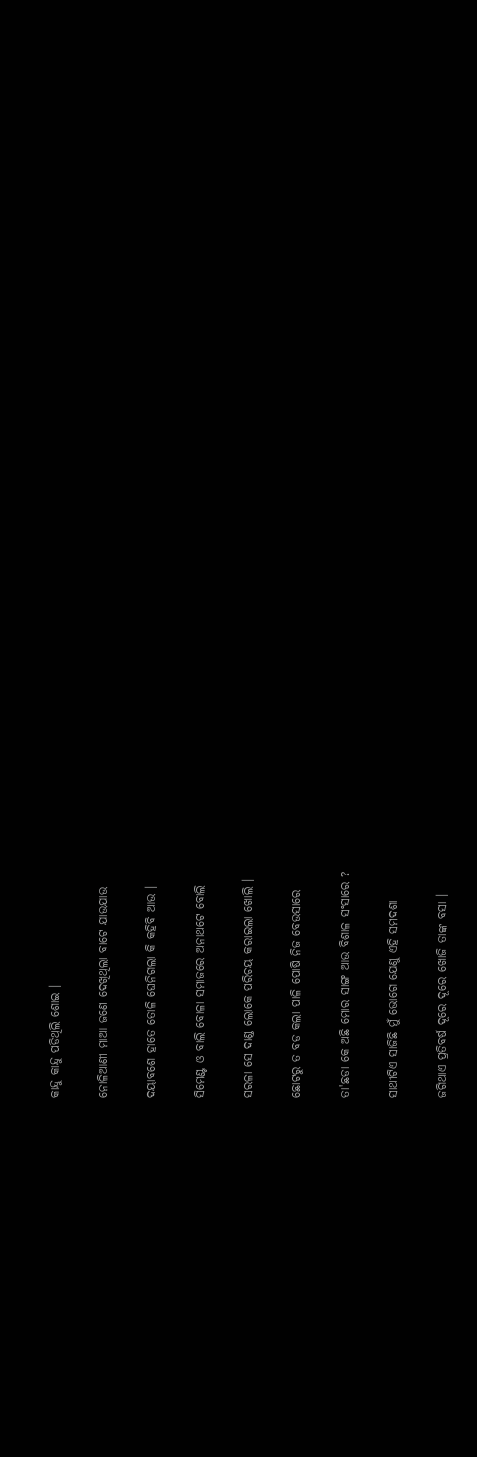କାନ୍ଦୁ କାନ୍ଦୁ ପଡିଥିଲି ଶୋଇ ।

ନୋଳିଆଣୀ ମାଆ ଜଣେ ଦେଖିଥିଲା ବାଟେ ଯାଉଯାଉ

ଦୟାବଶେ ହାତେ ତୋଳି ଘେନିଗଲା କି କହିବି ଆଉ ।

ସିମେଣ୍ଟ ଓ ବାଲି ବୋଳା ସମାଜରେ ଅନାଥଟେ ବୋଲି

ସରଳା ସେ ଦାଣ୍ଡ ଲୋକେ ପରିଚୟ କରାଇଲା ଖୋଲି ।

ଛୋଟରୁ ତ ବଡ କଲା ପାଳି ପୋଷି ନିଜ ବେଉସାରେ

ତା'ଛଡା କେ ଅଛି ମୋର ସାଙ୍ଗ ଆଉ ବିଶାଳ ସଂସାରେ ?

ସାଥୀଟିଏ ସାଜିଛି ମୁଁ ଭୋଗେ ଯେଣୁ ଏହି ସମଦଶା

ଜଗିଥାଏ ପ୍ରତିବର୍ଷ ଦୂରେ ଦୂରେ ଖୋଜି ତାଙ୍କ ବସା ।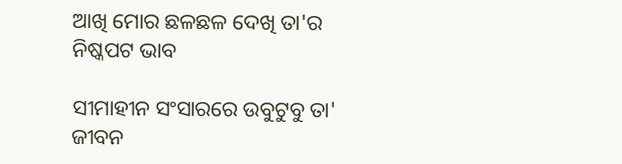ଆଖି ମୋର ଛଳଛଳ ଦେଖି ତା'ର ନିଷ୍କପଟ ଭାବ

ସୀମାହୀନ ସଂସାରରେ ଉବୁଟୁବୁ ତା' ଜୀବନ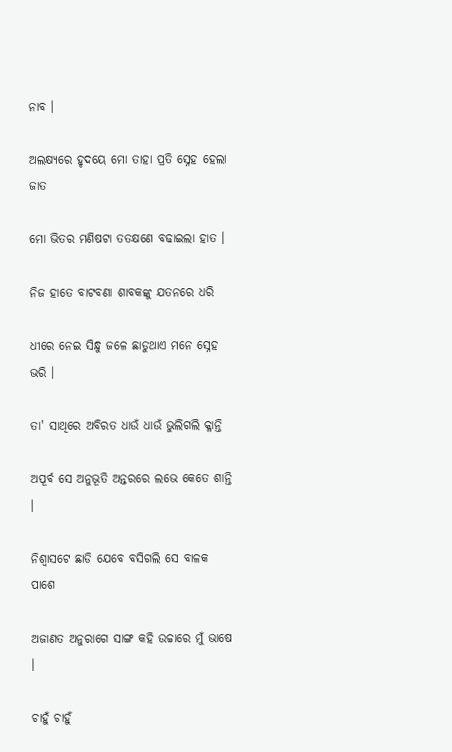ନାବ ।

ଅଲକ୍ଷ୍ୟରେ ହୃଦୟେ ମୋ ତାହା ପ୍ରତି ସ୍ନେହ ହେଲା ଜାତ

ମୋ ଭିତର ମଣିଷଟା ତତକ୍ଷଣେ ବଢାଇଲା ହାତ ।

ନିଜ ହାତେ ବାଟବଣା ଶାବକଙ୍କୁ ଯତନରେ ଧରି

ଧୀରେ ନେଇ ସିନ୍ଧୁ ଜଳେ ଛାଡୁଥାଏ ମନେ ସ୍ନେହ ଭରି ।

ତା' ସାଥିରେ ଅବିରତ ଧାଉଁ ଧାଉଁ ଭୁଲିଗଲି କ୍ଳାନ୍ତି

ଅପୂର୍ବ ସେ ଅନୁଭୂତି ଅନ୍ତରରେ ଲଭେ କେତେ ଶାନ୍ତି ।

ନିଶ୍ଵାସଟେ ଛାଡି ଯେବେ ବସିଗଲି ସେ ବାଳକ ପାଶେ

ଅଜାଣତ ଅନୁରାଗେ ସାଙ୍ଗ କହି ଉଚ୍ଚାରେ ମୁଁ ଭାଷେ ।

ଚାହୁଁ ଚାହୁଁ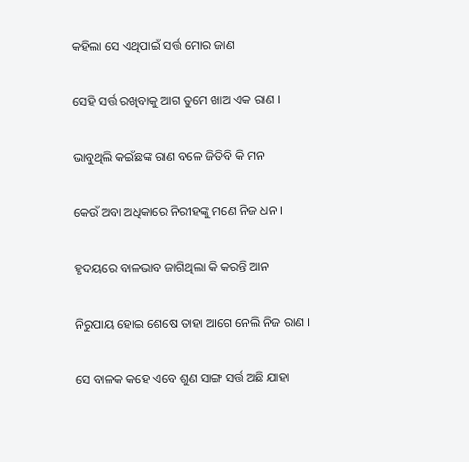କହିଲା ସେ ଏଥିପାଇଁ ସର୍ତ୍ତ ମୋର ଜାଣ

ସେହି ସର୍ତ୍ତ ରଖିବାକୁ ଆଗ ତୁମେ ଖାଅ ଏକ ରାଣ ।

ଭାବୁଥିଲି କଇଁଛଙ୍କ ରାଣ ବଳେ ଜିତିବି କି ମନ

କେଉଁ ଅବା ଅଧିକାରେ ନିରୀହଙ୍କୁ ମଣେ ନିଜ ଧନ ।

ହୃଦୟରେ ବାଳଭାବ ଜାଗିଥିଲା କି କରନ୍ତି ଆନ

ନିରୁପାୟ ହୋଇ ଶେଷେ ତାହା ଆଗେ ନେଲି ନିଜ ରାଣ ।

ସେ ବାଳକ କହେ ଏବେ ଶୁଣ ସାଙ୍ଗ ସର୍ତ୍ତ ଅଛି ଯାହା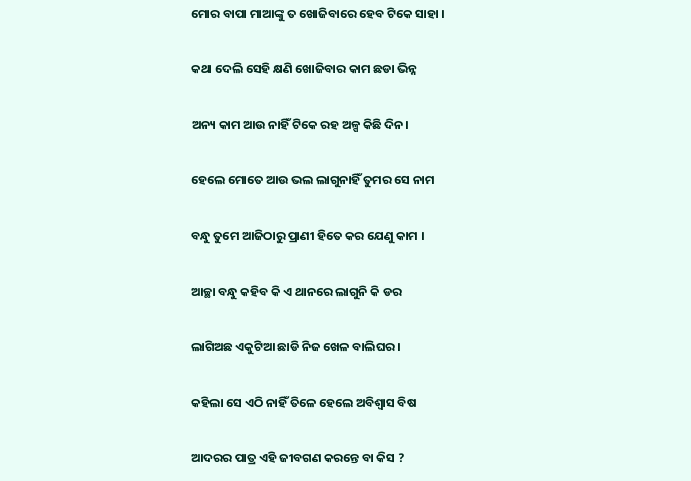ମୋର ବାପା ମାଆଙ୍କୁ ତ ଖୋଜିବାରେ ହେବ ଟିକେ ସାହା ।

କଥା ଦେଲି ସେହି କ୍ଷଣି ଖୋଜିବାର କାମ ଛଡା ଭିନ୍ନ

ଅନ୍ୟ କାମ ଆଉ ନାହିଁ ଟିକେ ରହ ଅଳ୍ପ କିଛି ଦିନ।

ହେଲେ ମୋତେ ଆଉ ଭଲ ଲାଗୁନାହିଁ ତୁମର ସେ ନାମ

ବନ୍ଧୁ ତୁମେ ଆଜିଠାରୁ ପ୍ରାଣୀ ହିତେ କର ଯେଣୁ କାମ ।

ଆଚ୍ଛା ବନ୍ଧୁ କହିବ କି ଏ ଥାନରେ ଲାଗୁନି କି ଡର

ଲାଗିଅଛ ଏକୁଟିଆ ଛାଡି ନିଜ ଖେଳ ବାଲିଘର ।

କହିଲା ସେ ଏଠି ନାହିଁ ତିଳେ ହେଲେ ଅବିଶ୍ୱାସ ବିଷ

ଆଦରର ପାତ୍ର ଏହି ଜୀବଗଣ କରନ୍ତେ ବା କିସ ?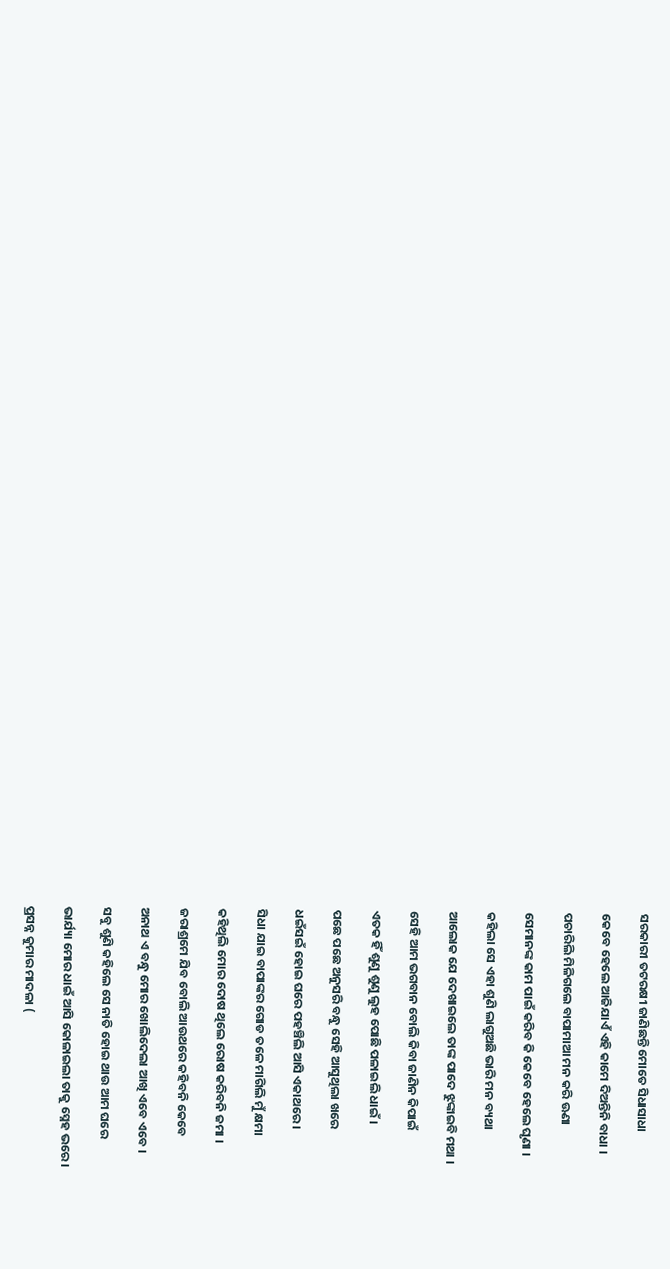ସରକାରୀ ତଟରକ୍ଷୀ ଜାଣିଛନ୍ତି ମୋତେ ସିଧାସାଧା

କେବେ ହେଲେ ଆଜିଯାଏଁ ଏହି କାମେ ଦିଅନ୍ତିନି ବାଧା ।

ପଚାରିଲି ମିଳିଗଲେ ବାପାମାଆ ମନ କରି ଊଣା

ସେମାନଙ୍କ କାମ ପାଇଁ କରିବ କି କେବେ ହେଲେ ଘୃଣା ।

କହିଲା ସେ ଏହା ଶୁଣି ଲାଗୁଅଛି ଭାରି ମନ ବ୍ୟଥା

ଆଲୋକ ଯେ ଦେଖାଇଲେ ତାଙ୍କ ପାଦେ ଝୁଙ୍କାଇବି ମଥା ।

ସେହି ଆମ ଭଗବାନ ବୋଲି କିବା ଜାଣିନ କିପାଇଁ

ଏତକ ହିଁ ଶୁଣୁ ଶୁଣୁ ଲୁହ ପୋଛି ପଳାଇଲି ଧାଇଁ ।

ପଛେ ପଛେ ଅନୁସରି ବନ୍ଧୁ ସେହି ଆସୁଥିଲା ଖରେ

ଧଇଁସଇଁ ହୋଇ ଘରେ ପହଞ୍ଚିଲି ଆସି ଏକାଥରେ ।

ସିଧା ଯାଇ ବାପାଙ୍କର ଗୋଡ ତଳେ ମାଗିଲି ମୁଁ କ୍ଷମା

କହିଥିଲି ମୋର ଦୋଷ ଥିଲେ ରୋଷ କରିବନି ଜମା ।

ଜରାଶ୍ରମେ ଯିବ ବୋଲି ଆଉଥରେ କହିବନି କେବେ

ଅନାଥ ଏ ବନ୍ଧୁ ମୋର ଖୋଲିଦେଲା ଆଖି ଏବେ ଏବେ ।

ସବୁ ଶୁଣି କହିଲେ ସେ ନାତି ହୋଇ ଥାଉ ଆମ ଘରେ

ଭାର୍ଯ୍ୟା ମୋର ଧାଇଁ ଆସି କୋଳାଇଲା ତାକୁ ସ୍ନେହ ଭରେ ।

ପ୍ରସନ୍ନ କୁମାର ମାଦଳା (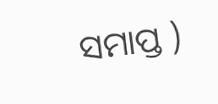ସମାପ୍ତ )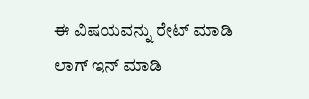ಈ ವಿಷಯವನ್ನು ರೇಟ್ ಮಾಡಿ
ಲಾಗ್ ಇನ್ ಮಾಡಿ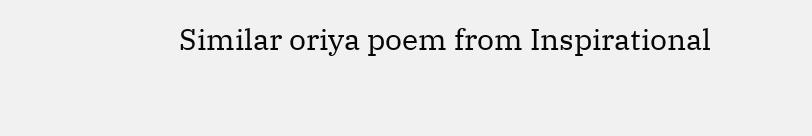Similar oriya poem from Inspirational